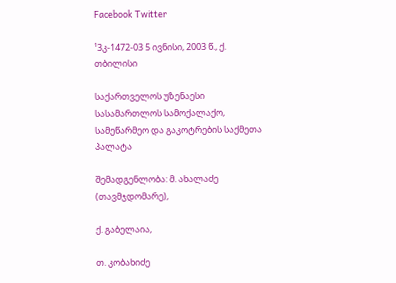Facebook Twitter

¹3კ-1472-03 5 ივნისი, 2003 წ., ქ. თბილისი

საქართველოს უზენაესი სასამართლოს სამოქალაქო, სამეწარმეო და გაკოტრების საქმეთა პალატა

შემადგენლობა: მ. ახალაძე (თავმჯდომარე),

ქ. გაბელაია,

თ. კობახიძე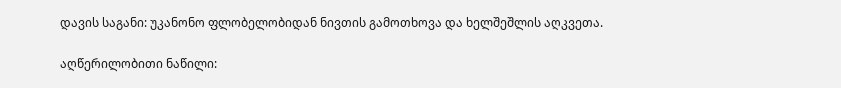დავის საგანი: უკანონო ფლობელობიდან ნივთის გამოთხოვა და ხელშეშლის აღკვეთა.

აღწერილობითი ნაწილი: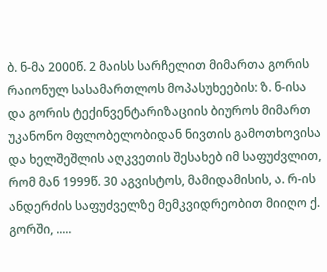ბ. ნ-მა 2000წ. 2 მაისს სარჩელით მიმართა გორის რაიონულ სასამართლოს მოპასუხეების: ზ. ნ-ისა და გორის ტექინვენტარიზაციის ბიუროს მიმართ უკანონო მფლობელობიდან ნივთის გამოთხოვისა და ხელშეშლის აღკვეთის შესახებ იმ საფუძვლით, რომ მან 1999წ. 30 აგვისტოს, მამიდამისის, ა. რ-ის ანდერძის საფუძველზე მემკვიდრეობით მიიღო ქ. გორში, .....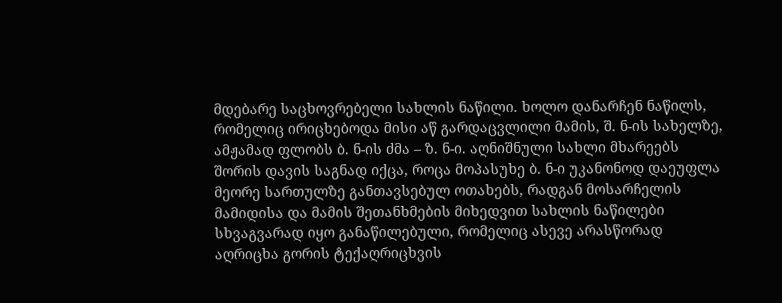მდებარე საცხოვრებელი სახლის ნაწილი. ხოლო დანარჩენ ნაწილს, რომელიც ირიცხებოდა მისი აწ გარდაცვლილი მამის, შ. ნ-ის სახელზე, ამჟამად ფლობს ბ. ნ-ის ძმა – ზ. ნ-ი. აღნიშნული სახლი მხარეებს შორის დავის საგნად იქცა, როცა მოპასუხე ბ. ნ-ი უკანონოდ დაეუფლა მეორე სართულზე განთავსებულ ოთახებს, რადგან მოსარჩელის მამიდისა და მამის შეთანხმების მიხედვით სახლის ნაწილები სხვაგვარად იყო განაწილებული, რომელიც ასევე არასწორად აღრიცხა გორის ტექაღრიცხვის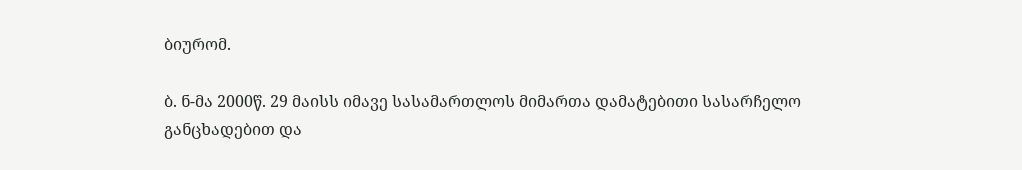ბიურომ.

ბ. ნ-მა 2000წ. 29 მაისს იმავე სასამართლოს მიმართა დამატებითი სასარჩელო განცხადებით და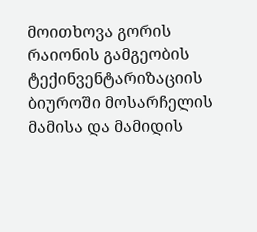მოითხოვა გორის რაიონის გამგეობის ტექინვენტარიზაციის ბიუროში მოსარჩელის მამისა და მამიდის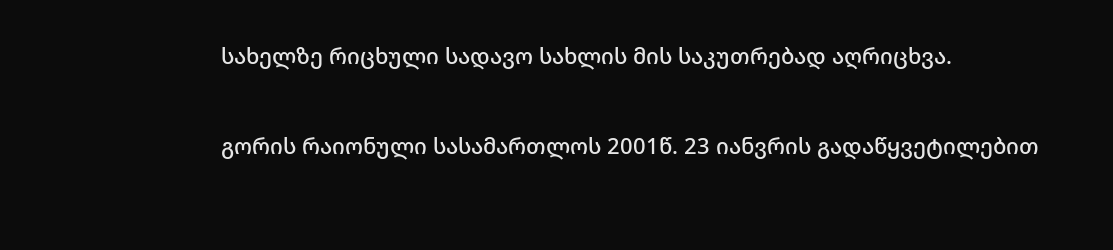სახელზე რიცხული სადავო სახლის მის საკუთრებად აღრიცხვა.

გორის რაიონული სასამართლოს 2001წ. 23 იანვრის გადაწყვეტილებით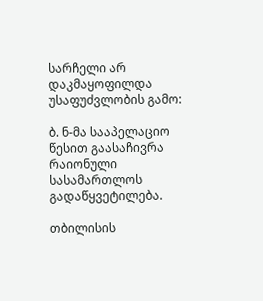სარჩელი არ დაკმაყოფილდა უსაფუძვლობის გამო:

ბ. ნ-მა სააპელაციო წესით გაასაჩივრა რაიონული სასამართლოს გადაწყვეტილება.

თბილისის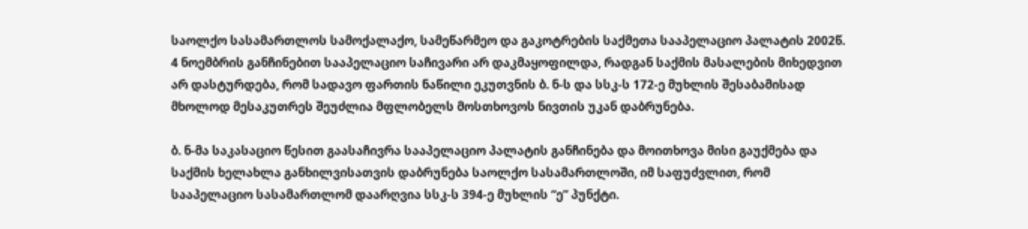საოლქო სასამართლოს სამოქალაქო, სამეწარმეო და გაკოტრების საქმეთა სააპელაციო პალატის 2002წ. 4 ნოემბრის განჩინებით სააპელაციო საჩივარი არ დაკმაყოფილდა, რადგან საქმის მასალების მიხედვით არ დასტურდება, რომ სადავო ფართის ნაწილი ეკუთვნის ბ. ნ-ს და სსკ-ს 172-ე მუხლის შესაბამისად მხოლოდ მესაკუთრეს შეუძლია მფლობელს მოსთხოვოს ნივთის უკან დაბრუნება.

ბ. ნ-მა საკასაციო წესით გაასაჩივრა სააპელაციო პალატის განჩინება და მოითხოვა მისი გაუქმება და საქმის ხელახლა განხილვისათვის დაბრუნება საოლქო სასამართლოში, იმ საფუძვლით, რომ სააპელაციო სასამართლომ დაარღვია სსკ-ს 394-ე მუხლის “ე” პუნქტი.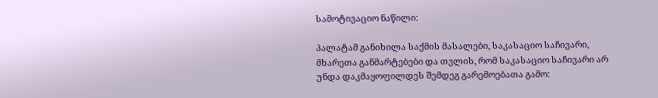სამოტივაციო ნაწილი:

პალატამ განიხილა საქმის მასალები, საკასაციო საჩივარი, მხარეთა განმარტებები და თვლის, რომ საკასაციო საჩივარი არ უნდა დაკმაყოფილდეს შემდეგ გარემოებათა გამო: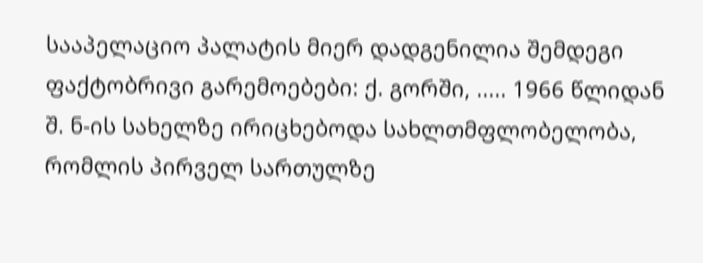სააპელაციო პალატის მიერ დადგენილია შემდეგი ფაქტობრივი გარემოებები: ქ. გორში, ..... 1966 წლიდან შ. ნ-ის სახელზე ირიცხებოდა სახლთმფლობელობა, რომლის პირველ სართულზე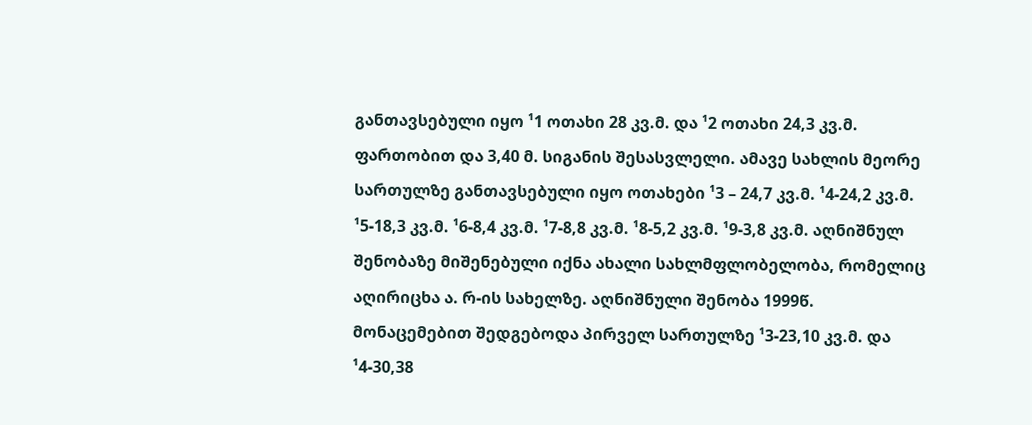განთავსებული იყო ¹1 ოთახი 28 კვ.მ. და ¹2 ოთახი 24,3 კვ.მ. ფართობით და 3,40 მ. სიგანის შესასვლელი. ამავე სახლის მეორე სართულზე განთავსებული იყო ოთახები ¹3 – 24,7 კვ.მ. ¹4-24,2 კვ.მ. ¹5-18,3 კვ.მ. ¹6-8,4 კვ.მ. ¹7-8,8 კვ.მ. ¹8-5,2 კვ.მ. ¹9-3,8 კვ.მ. აღნიშნულ შენობაზე მიშენებული იქნა ახალი სახლმფლობელობა, რომელიც აღირიცხა ა. რ-ის სახელზე. აღნიშნული შენობა 1999წ. მონაცემებით შედგებოდა პირველ სართულზე ¹3-23,10 კვ.მ. და ¹4-30,38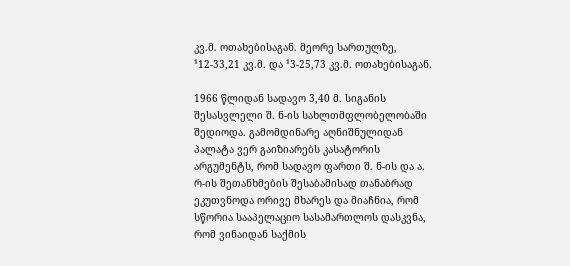კვ.მ. ოთახებისაგან. მეორე სართულზე, ¹12-33,21 კვ.მ. და ¹3-25,73 კვ.მ. ოთახებისაგან.

1966 წლიდან სადავო 3,40 მ. სიგანის შესასვლელი შ. ნ-ის სახლთმფლობელობაში შედიოდა. გამომდინარე აღნიშნულიდან პალატა ვერ გაიზიარებს კასატორის არგუმენტს, რომ სადავო ფართი შ. ნ-ის და ა. რ-ის შეთანხმების შესაბამისად თანაბრად ეკუთვნოდა ორივე მხარეს და მიაჩნია, რომ სწორია სააპელაციო სასამართლოს დასკვნა, რომ ვინაიდან საქმის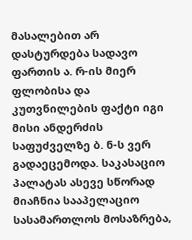მასალებით არ დასტურდება სადავო ფართის ა. რ-ის მიერ ფლობისა და კუთვნილების ფაქტი იგი მისი ანდერძის საფუძველზე ბ. ნ-ს ვერ გადაეცემოდა. საკასაციო პალატას ასევე სწორად მიაჩნია სააპელაციო სასამართლოს მოსაზრება,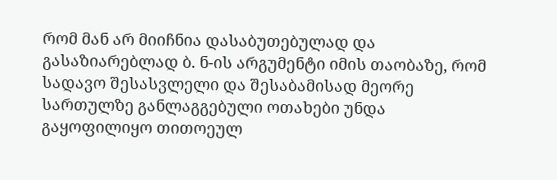რომ მან არ მიიჩნია დასაბუთებულად და გასაზიარებლად ბ. ნ-ის არგუმენტი იმის თაობაზე, რომ სადავო შესასვლელი და შესაბამისად მეორე სართულზე განლაგგებული ოთახები უნდა გაყოფილიყო თითოეულ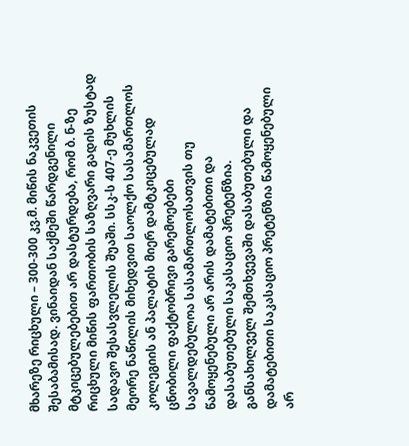მხარეზე რიცხული – 300-300 კვ.მ. მიწის ნაკვეთის შესაბამისად. ვინაიდან საქმეში წარდგენილი მტკიცებულებებით არ დასტურდება, რომ ბ. ნ-ზე რიცხული მიწის ფართობის საზღვარი გადის ზუსტად სადავო შესასვლელის შუაში. სსკ-ს 407-ე მუხლის მეორე ნაწილის მიხედვით საოლქო სასამართლოს კოლეგიის ან პალატის მიერ დამტკიცებულად ცნობილი ფაქტობრივი გარემოებები სავალდებულოა სასამართლოსათვის თუ წამოყენებული არ არის დამატებითი და დასაბუთებული საკასაციო პრეტენზია. განსახილველ შემთხვევაში დასაბუთებული და დამატებითი საკასაციო პრეტენზია წამოყენებული არ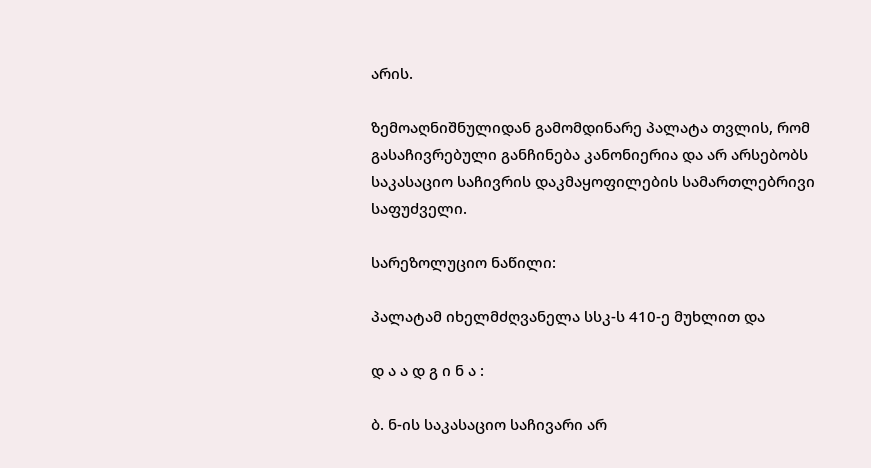არის.

ზემოაღნიშნულიდან გამომდინარე პალატა თვლის, რომ გასაჩივრებული განჩინება კანონიერია და არ არსებობს საკასაციო საჩივრის დაკმაყოფილების სამართლებრივი საფუძველი.

სარეზოლუციო ნაწილი:

პალატამ იხელმძღვანელა სსკ-ს 410-ე მუხლით და

დ ა ა დ გ ი ნ ა :

ბ. ნ-ის საკასაციო საჩივარი არ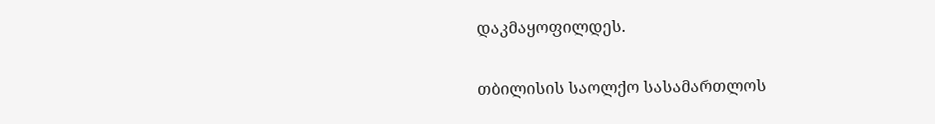დაკმაყოფილდეს.

თბილისის საოლქო სასამართლოს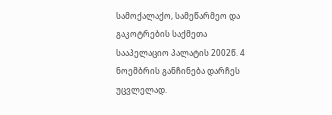სამოქალაქო, სამეწარმეო და გაკოტრების საქმეთა სააპელაციო პალატის 2002წ. 4 ნოემბრის განჩინება დარჩეს უცვლელად.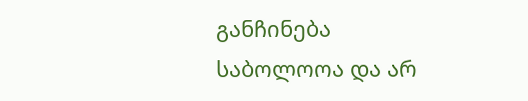განჩინება საბოლოოა და არ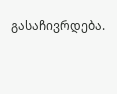გასაჩივრდება.